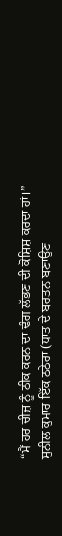“ਮੈਂ ਹਰ ਚੀਜ਼ ਨੂੰ ਠੀਕ ਕਰਨ ਦਾ ਢੰਗ ਲੱਭਣ ਦੀ ਕੋਸ਼ਿਸ਼ ਕਰਦਾ ਹਾਂ।”
ਸੁਨੀਲ ਕੁਮਾਰ ਇੱਕ ਠਠੇਰਾ (ਧਾਤ ਦੇ ਬਰਤਨ ਬਣਾਉਣ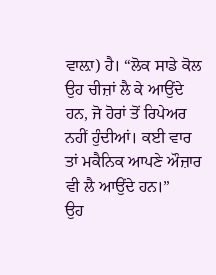ਵਾਲ਼ਾ) ਹੈ। “ਲੋਕ ਸਾਡੇ ਕੋਲ ਉਹ ਚੀਜ਼ਾਂ ਲੈ ਕੇ ਆਉਂਦੇ ਹਨ, ਜੋ ਹੋਰਾਂ ਤੋਂ ਰਿਪੇਅਰ ਨਹੀਂ ਹੁੰਦੀਆਂ। ਕਈ ਵਾਰ ਤਾਂ ਮਕੈਨਿਕ ਆਪਣੇ ਔਜ਼ਾਰ ਵੀ ਲੈ ਆਉਂਦੇ ਹਨ।”
ਉਹ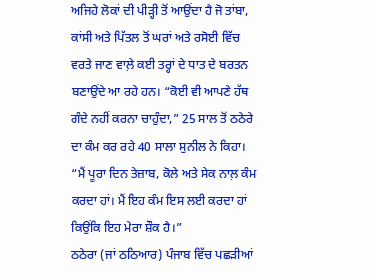ਅਜਿਹੇ ਲੋਕਾਂ ਦੀ ਪੀੜ੍ਹੀ ਤੋਂ ਆਉਂਦਾ ਹੈ ਜੋ ਤਾਂਬਾ, ਕਾਂਸੀ ਅਤੇ ਪਿੱਤਲ ਤੋਂ ਘਰਾਂ ਅਤੇ ਰਸੋਈ ਵਿੱਚ ਵਰਤੇ ਜਾਣ ਵਾਲ਼ੇ ਕਈ ਤਰ੍ਹਾਂ ਦੇ ਧਾਤ ਦੇ ਬਰਤਨ ਬਣਾਉਂਦੇ ਆ ਰਹੇ ਹਨ। “ਕੋਈ ਵੀ ਆਪਣੇ ਹੱਥ ਗੰਦੇ ਨਹੀਂ ਕਰਨਾ ਚਾਹੁੰਦਾ,” 25 ਸਾਲ ਤੋਂ ਠਠੇਰੇ ਦਾ ਕੰਮ ਕਰ ਰਹੇ 40 ਸਾਲਾ ਸੁਨੀਲ ਨੇ ਕਿਹਾ। “ਮੈਂ ਪੂਰਾ ਦਿਨ ਤੇਜ਼ਾਬ, ਕੋਲੇ ਅਤੇ ਸੇਕ ਨਾਲ਼ ਕੰਮ ਕਰਦਾ ਹਾਂ। ਮੈਂ ਇਹ ਕੰਮ ਇਸ ਲਈ ਕਰਦਾ ਹਾਂ ਕਿਉਂਕਿ ਇਹ ਮੇਰਾ ਸ਼ੌਕ ਹੈ।”
ਠਠੇਰਾ (ਜਾਂ ਠਠਿਆਰ) ਪੰਜਾਬ ਵਿੱਚ ਪਛੜੀਆਂ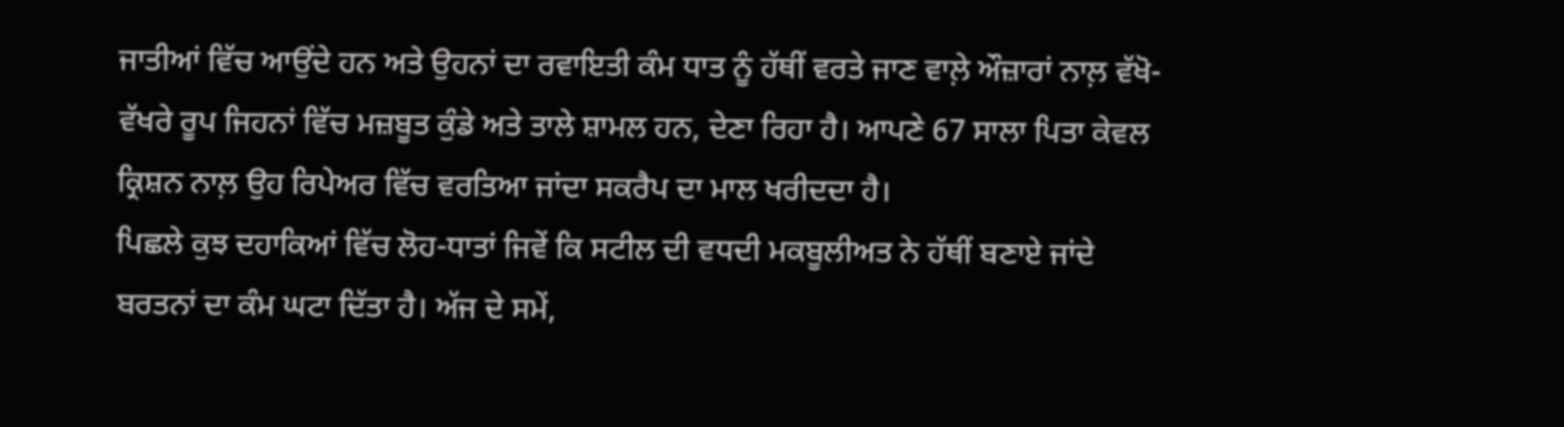ਜਾਤੀਆਂ ਵਿੱਚ ਆਉਂਦੇ ਹਨ ਅਤੇ ਉਹਨਾਂ ਦਾ ਰਵਾਇਤੀ ਕੰਮ ਧਾਤ ਨੂੰ ਹੱਥੀਂ ਵਰਤੇ ਜਾਣ ਵਾਲ਼ੇ ਔਜ਼ਾਰਾਂ ਨਾਲ਼ ਵੱਖੋ-ਵੱਖਰੇ ਰੂਪ ਜਿਹਨਾਂ ਵਿੱਚ ਮਜ਼ਬੂਤ ਕੁੰਡੇ ਅਤੇ ਤਾਲੇ ਸ਼ਾਮਲ ਹਨ, ਦੇਣਾ ਰਿਹਾ ਹੈ। ਆਪਣੇ 67 ਸਾਲਾ ਪਿਤਾ ਕੇਵਲ ਕ੍ਰਿਸ਼ਨ ਨਾਲ਼ ਉਹ ਰਿਪੇਅਰ ਵਿੱਚ ਵਰਤਿਆ ਜਾਂਦਾ ਸਕਰੈਪ ਦਾ ਮਾਲ ਖਰੀਦਦਾ ਹੈ।
ਪਿਛਲੇ ਕੁਝ ਦਹਾਕਿਆਂ ਵਿੱਚ ਲੋਹ-ਧਾਤਾਂ ਜਿਵੇਂ ਕਿ ਸਟੀਲ ਦੀ ਵਧਦੀ ਮਕਬੂਲੀਅਤ ਨੇ ਹੱਥੀਂ ਬਣਾਏ ਜਾਂਦੇ ਬਰਤਨਾਂ ਦਾ ਕੰਮ ਘਟਾ ਦਿੱਤਾ ਹੈ। ਅੱਜ ਦੇ ਸਮੇਂ,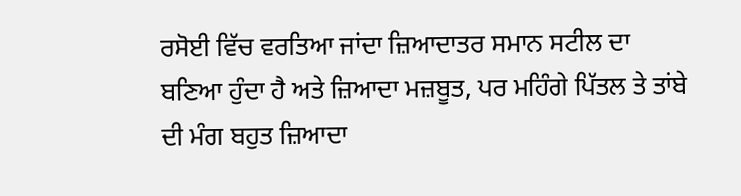ਰਸੋਈ ਵਿੱਚ ਵਰਤਿਆ ਜਾਂਦਾ ਜ਼ਿਆਦਾਤਰ ਸਮਾਨ ਸਟੀਲ ਦਾ ਬਣਿਆ ਹੁੰਦਾ ਹੈ ਅਤੇ ਜ਼ਿਆਦਾ ਮਜ਼ਬੂਤ, ਪਰ ਮਹਿੰਗੇ ਪਿੱਤਲ ਤੇ ਤਾਂਬੇ ਦੀ ਮੰਗ ਬਹੁਤ ਜ਼ਿਆਦਾ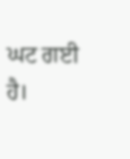ਘਟ ਗਈ ਹੈ।